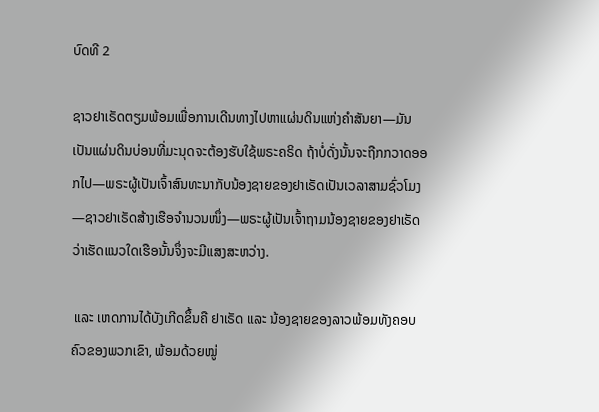ບົດທີ 2

ຊາວຢາເຣັດຕຽມພ້ອມເພື່ອການເດີນທາງໄປຫາແຜ່ນດິນແຫ່ງຄຳສັນຍາ—ມັນເປັນແຜ່ນດິນບ່ອນທີ່ມະນຸດຈະຕ້ອງຮັບໃຊ້ພຣະຄຣິດ ຖ້າບໍ່ດັ່ງນັ້ນຈະຖືກກວາດອອກໄປ—ພຣະຜູ້ເປັນເຈົ້າສົນທະນາກັບນ້ອງຊາຍຂອງຢາເຣັດເປັນເວລາສາມຊົ່ວໂມງ—ຊາວຢາເຣັດສ້າງເຮືອຈຳນວນໜຶ່ງ—ພຣະຜູ້ເປັນເຈົ້າຖາມນ້ອງຊາຍຂອງຢາເຣັດວ່າເຮັດແນວໃດເຮືອນັ້ນຈຶ່ງຈະມີແສງສະຫວ່າງ.

 ແລະ ເຫດການໄດ້ບັງເກີດຂຶ້ນຄື ຢາເຣັດ ແລະ ນ້ອງຊາຍຂອງລາວພ້ອມທັງຄອບຄົວຂອງພວກເຂົາ, ພ້ອມດ້ວຍໝູ່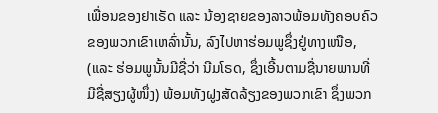ເພື່ອນຂອງຢາເຣັດ ແລະ ນ້ອງຊາຍຂອງລາວພ້ອມທັງຄອບຄົວຂອງພວກເຂົາເຫລົ່ານັ້ນ, ລົງໄປຫາຮ່ອມພູຊຶ່ງຢູ່ທາງເໜືອ, (ແລະ ຮ່ອມພູນັ້ນມີຊື່ວ່າ ນີມໂຣດ, ຊຶ່ງເອີ້ນຕາມຊື່ນາຍພານທີ່ມີຊື່ສຽງຜູ້ໜຶ່ງ) ພ້ອມທັງຝູງສັດລ້ຽງຂອງພວກເຂົາ ຊຶ່ງພວກ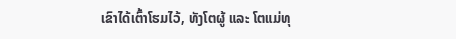ເຂົາໄດ້ເຕົ້າໂຮມໄວ້, ທັງໂຕຜູ້ ແລະ ໂຕແມ່ທຸ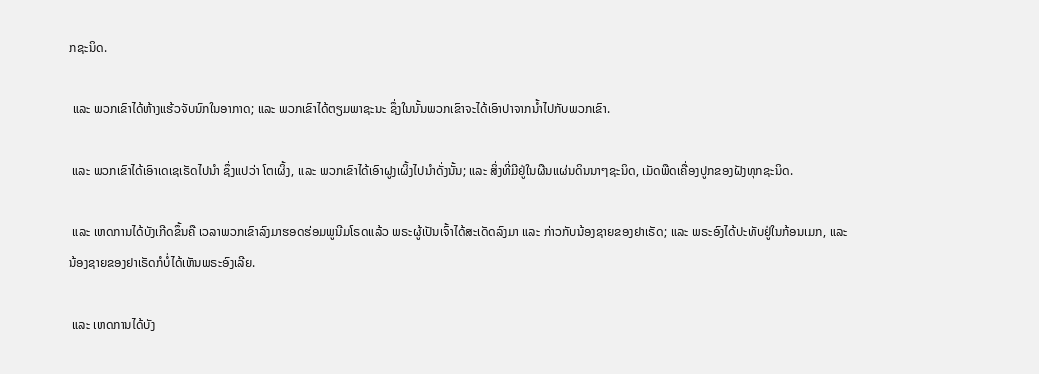ກຊະນິດ.

 ແລະ ພວກເຂົາໄດ້ຫ້າງແຮ້ວຈັບນົກໃນອາກາດ; ແລະ ພວກເຂົາໄດ້ຕຽມພາຊະນະ ຊຶ່ງໃນນັ້ນພວກເຂົາຈະໄດ້ເອົາປາຈາກນ້ຳໄປກັບພວກເຂົາ.

 ແລະ ພວກເຂົາໄດ້ເອົາເດເຊເຣັດໄປນຳ ຊຶ່ງແປວ່າ ໂຕເຜິ້ງ, ແລະ ພວກເຂົາໄດ້ເອົາຝູງເຜິ້ງໄປນຳດັ່ງນັ້ນ; ແລະ ສິ່ງທີ່ມີຢູ່ໃນຜືນແຜ່ນດິນນາໆຊະນິດ, ເມັດພືດເຄື່ອງປູກຂອງຝັງທຸກຊະນິດ.

 ແລະ ເຫດການໄດ້ບັງເກີດຂຶ້ນຄື ເວລາພວກເຂົາລົງມາຮອດຮ່ອມພູນີມໂຣດແລ້ວ ພຣະຜູ້ເປັນເຈົ້າໄດ້ສະເດັດລົງມາ ແລະ ກ່າວກັບນ້ອງຊາຍຂອງຢາເຣັດ; ແລະ ພຣະອົງໄດ້ປະທັບຢູ່ໃນກ້ອນເມກ, ແລະ ນ້ອງຊາຍຂອງຢາເຣັດກໍບໍ່ໄດ້ເຫັນພຣະອົງເລີຍ.

 ແລະ ເຫດການໄດ້ບັງ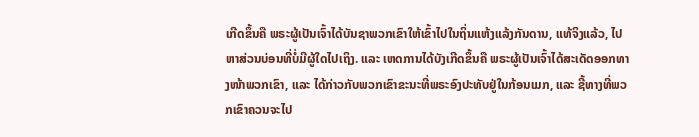ເກີດຂຶ້ນຄື ພຣະຜູ້ເປັນເຈົ້າໄດ້ບັນຊາພວກເຂົາໃຫ້ເຂົ້າໄປໃນຖິ່ນແຫ້ງແລ້ງກັນດານ, ແທ້ຈິງແລ້ວ, ໄປຫາສ່ວນບ່ອນທີ່ບໍ່ມີຜູ້ໃດໄປເຖິງ. ແລະ ເຫດການໄດ້ບັງເກີດຂຶ້ນຄື ພຣະຜູ້ເປັນເຈົ້າໄດ້ສະເດັດອອກທາງໜ້າພວກເຂົາ, ແລະ ໄດ້ກ່າວກັບພວກເຂົາຂະນະທີ່ພຣະອົງປະທັບຢູ່ໃນກ້ອນເມກ, ແລະ ຊີ້ທາງທີ່ພວກເຂົາຄວນຈະໄປ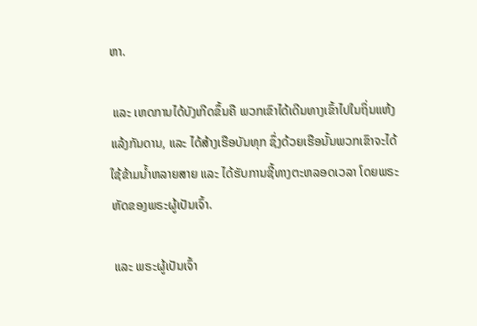ຫາ.

 ແລະ ເຫດການໄດ້ບັງເກີດຂຶ້ນຄື ພວກເຂົາໄດ້ເດີນທາງເຂົ້າໄປໃນຖິ່ນແຫ້ງແລ້ງກັນດານ, ແລະ ໄດ້ສ້າງເຮືອບັນທຸກ ຊຶ່ງດ້ວຍເຮືອນັ້ນພວກເຂົາຈະໄດ້ໃຊ້ຂ້າມນ້ຳຫລາຍສາຍ ແລະ ໄດ້ຮັບການຊີ້ທາງຕະຫລອດເວລາ ໂດຍພຣະຫັດຂອງພຣະຜູ້ເປັນເຈົ້າ.

 ແລະ ພຣະຜູ້ເປັນເຈົ້າ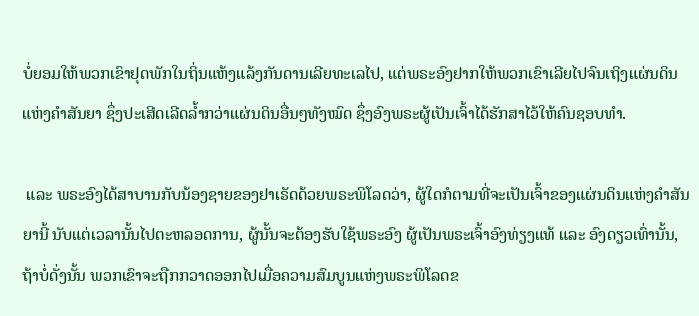ບໍ່ຍອມໃຫ້ພວກເຂົາຢຸດພັກໃນຖິ່ນແຫ້ງແລ້ງກັນດານເລີຍທະເລໄປ, ແຕ່ພຣະອົງຢາກໃຫ້ພວກເຂົາເລີຍໄປຈົນເຖິງແຜ່ນດິນແຫ່ງຄຳສັນຍາ ຊຶ່ງປະເສີດເລີດລ້ຳກວ່າແຜ່ນດິນອື່ນໆທັງໝົດ ຊຶ່ງອົງພຣະຜູ້ເປັນເຈົ້າໄດ້ຮັກສາໄວ້ໃຫ້ຄົນຊອບທຳ.

 ແລະ ພຣະອົງໄດ້ສາບານກັບນ້ອງຊາຍຂອງຢາເຣັດດ້ວຍພຣະພິໂລດວ່າ, ຜູ້ໃດກໍຕາມທີ່ຈະເປັນເຈົ້າຂອງແຜ່ນດິນແຫ່ງຄຳສັນຍານີ້ ນັບແຕ່ເວລານັ້ນໄປຕະຫລອດການ, ຜູ້ນັ້ນຈະຕ້ອງຮັບໃຊ້ພຣະອົງ ຜູ້ເປັນພຣະເຈົ້າອົງທ່ຽງແທ້ ແລະ ອົງດຽວເທົ່ານັ້ນ, ຖ້າບໍ່ດັ່ງນັ້ນ ພວກເຂົາຈະຖືກກວາດອອກໄປເມື່ອຄວາມສົມບູນແຫ່ງພຣະພິໂລດຂ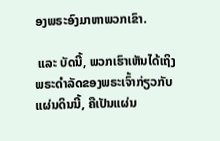ອງພຣະອົງມາຫາພວກເຂົາ.

 ແລະ ບັດນີ້, ພວກເຮົາເຫັນໄດ້ເຖິງພຣະດຳລັດຂອງພຣະເຈົ້າກ່ຽວກັບແຜ່ນດິນນີ້, ຄືເປັນແຜ່ນ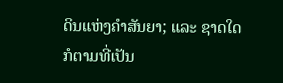ດິນແຫ່ງຄຳສັນຍາ; ແລະ ຊາດໃດກໍຕາມທີ່ເປັນ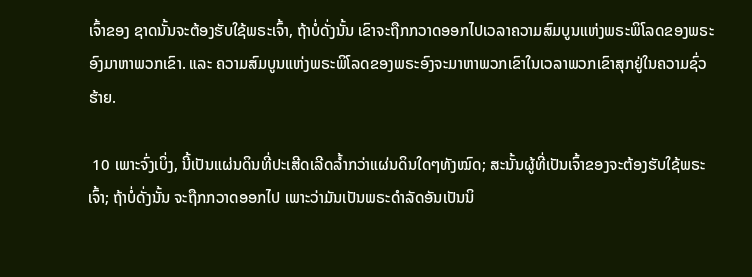ເຈົ້າຂອງ ຊາດນັ້ນຈະຕ້ອງຮັບໃຊ້ພຣະເຈົ້າ, ຖ້າບໍ່ດັ່ງນັ້ນ ເຂົາຈະຖືກກວາດອອກໄປເວລາຄວາມສົມບູນແຫ່ງພຣະພິໂລດຂອງພຣະອົງມາຫາພວກເຂົາ. ແລະ ຄວາມສົມບູນແຫ່ງພຣະພິໂລດຂອງພຣະອົງຈະມາຫາພວກເຂົາໃນເວລາພວກເຂົາສຸກຢູ່ໃນຄວາມຊົ່ວຮ້າຍ.

 10 ເພາະຈົ່ງເບິ່ງ, ນີ້ເປັນແຜ່ນດິນທີ່ປະເສີດເລີດລ້ຳກວ່າແຜ່ນດິນໃດໆທັງໝົດ; ສະນັ້ນຜູ້ທີ່ເປັນເຈົ້າຂອງຈະຕ້ອງຮັບໃຊ້ພຣະເຈົ້າ; ຖ້າບໍ່ດັ່ງນັ້ນ ຈະຖືກກວາດອອກໄປ ເພາະວ່າມັນເປັນພຣະດຳລັດອັນເປັນນິ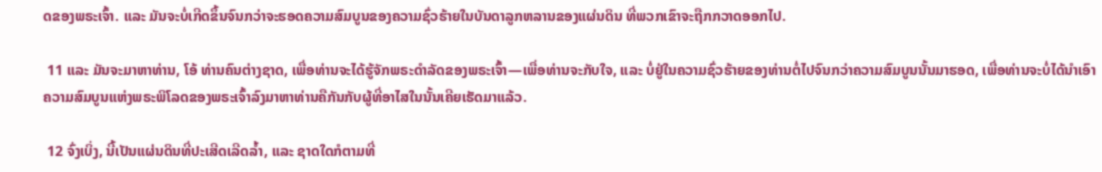ດຂອງພຣະເຈົ້າ. ແລະ ມັນຈະບໍ່ເກີດຂຶ້ນຈົນກວ່າຈະຮອດຄວາມສົມບູນຂອງຄວາມຊົ່ວຮ້າຍໃນບັນດາລູກຫລານຂອງແຜ່ນດິນ ທີ່ພວກເຂົາຈະຖືກກວາດອອກໄປ.

 11 ແລະ ມັນຈະມາຫາທ່ານ, ໂອ້ ທ່ານຄົນຕ່າງຊາດ, ເພື່ອທ່ານຈະໄດ້ຮູ້ຈັກພຣະດຳລັດຂອງພຣະເຈົ້າ—ເພື່ອທ່ານຈະກັບໃຈ, ແລະ ບໍ່ຢູ່ໃນຄວາມຊົ່ວຮ້າຍຂອງທ່ານຕໍ່ໄປຈົນກວ່າຄວາມສົມບູນນັ້ນມາຮອດ, ເພື່ອທ່ານຈະບໍ່ໄດ້ນຳເອົາຄວາມສົມບູນແຫ່ງພຣະພິໂລດຂອງພຣະເຈົ້າລົງມາຫາທ່ານຄືກັນກັບຜູ້ທີ່ອາໄສໃນນັ້ນເຄີຍເຮັດມາແລ້ວ.

 12 ຈົ່ງເບິ່ງ, ນີ້ເປັນແຜ່ນດິນທີ່ປະເສີດເລີດລ້ຳ, ແລະ ຊາດໃດກໍຕາມທີ່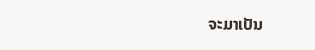ຈະມາເປັນ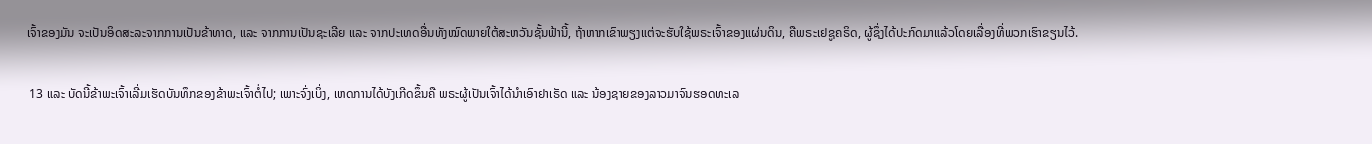ເຈົ້າຂອງມັນ ຈະເປັນອິດສະລະຈາກການເປັນຂ້າທາດ, ແລະ ຈາກການເປັນຊະເລີຍ ແລະ ຈາກປະເທດອື່ນທັງໝົດພາຍໃຕ້ສະຫວັນຊັ້ນຟ້ານີ້, ຖ້າຫາກເຂົາພຽງແຕ່ຈະຮັບໃຊ້ພຣະເຈົ້າຂອງແຜ່ນດິນ, ຄືພຣະເຢຊູຄຣິດ, ຜູ້ຊຶ່ງໄດ້ປະກົດມາແລ້ວໂດຍເລື່ອງທີ່ພວກເຮົາຂຽນໄວ້.

 13 ແລະ ບັດນີ້ຂ້າພະເຈົ້າເລີ່ມເຮັດບັນທຶກຂອງຂ້າພະເຈົ້າຕໍ່ໄປ; ເພາະຈົ່ງເບິ່ງ, ເຫດການໄດ້ບັງເກີດຂຶ້ນຄື ພຣະຜູ້ເປັນເຈົ້າໄດ້ນຳເອົາຢາເຣັດ ແລະ ນ້ອງຊາຍຂອງລາວມາຈົນຮອດທະເລ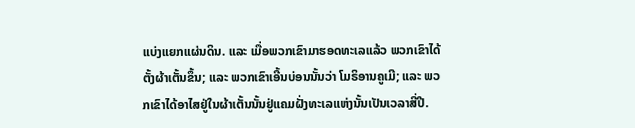ແບ່ງແຍກແຜ່ນດິນ. ແລະ ເມື່ອພວກເຂົາມາຮອດທະເລແລ້ວ ພວກເຂົາໄດ້ຕັ້ງຜ້າເຕັ້ນຂຶ້ນ; ແລະ ພວກເຂົາເອີ້ນບ່ອນນັ້ນວ່າ ໂມຣິອານຄູເມີ; ແລະ ພວກເຂົາໄດ້ອາໄສຢູ່ໃນຜ້າເຕັ້ນນັ້ນຢູ່ແຄມຝັ່ງທະເລແຫ່ງນັ້ນເປັນເວລາສີ່ປີ.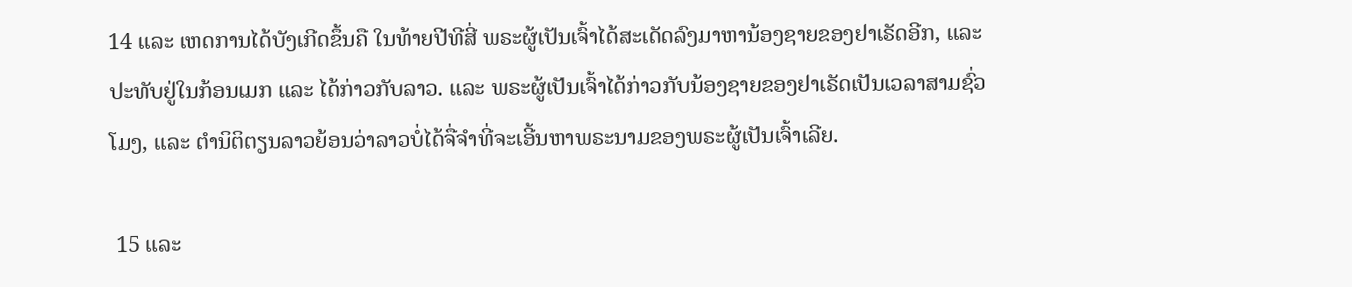14 ແລະ ເຫດການໄດ້ບັງເກີດຂຶ້ນຄື ໃນທ້າຍປີທີສີ່ ພຣະຜູ້ເປັນເຈົ້າໄດ້ສະເດັດລົງມາຫານ້ອງຊາຍຂອງຢາເຣັດອີກ, ແລະ ປະທັບຢູ່ໃນກ້ອນເມກ ແລະ ໄດ້ກ່າວກັບລາວ. ແລະ ພຣະຜູ້ເປັນເຈົ້າໄດ້ກ່າວກັບນ້ອງຊາຍຂອງຢາເຣັດເປັນເວລາສາມຊົ່ວໂມງ, ແລະ ຕຳນິຕິຕຽນລາວຍ້ອນວ່າລາວບໍ່ໄດ້ຈື່ຈຳທີ່ຈະເອີ້ນຫາພຣະນາມຂອງພຣະຜູ້ເປັນເຈົ້າເລີຍ.

 15 ແລະ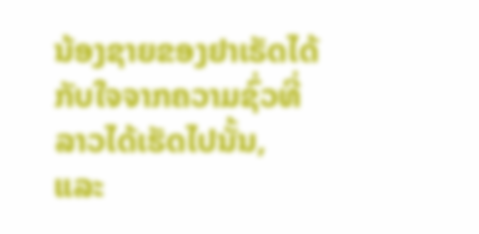ນ້ອງຊາຍຂອງຢາເຣັດໄດ້ກັບໃຈຈາກຄວາມຊົ່ວທີ່ລາວໄດ້ເຮັດໄປນັ້ນ, ແລະ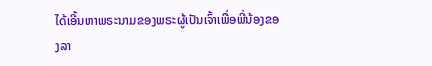ໄດ້ເອີ້ນຫາພຣະນາມຂອງພຣະຜູ້ເປັນເຈົ້າເພື່ອພີ່ນ້ອງຂອງລາ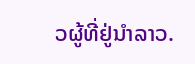ວຜູ້ທີ່ຢູ່ນຳລາວ.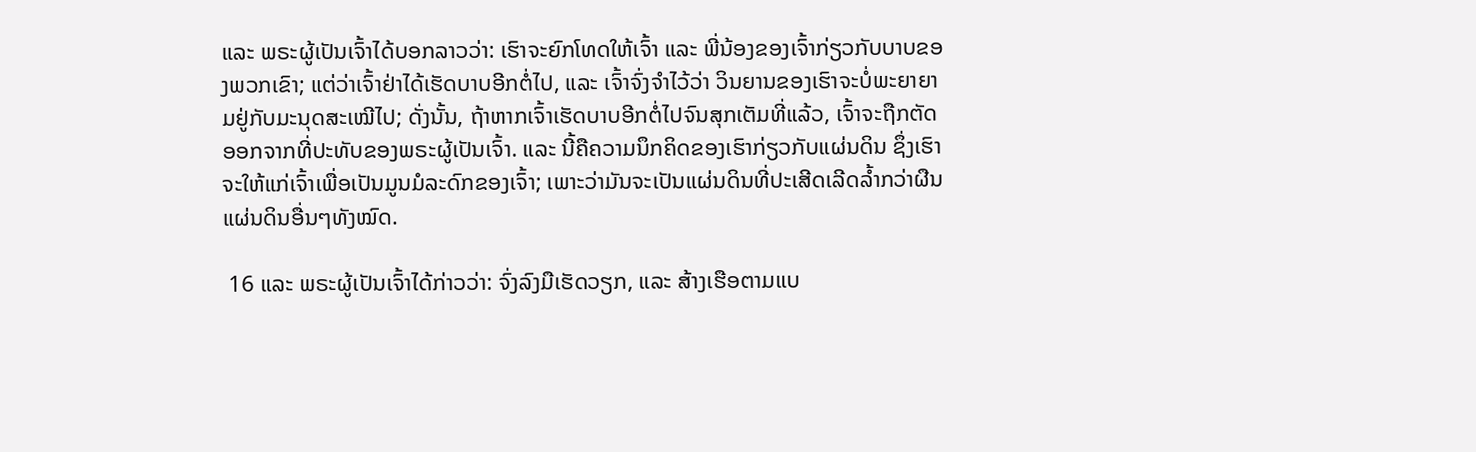ແລະ ພຣະຜູ້ເປັນເຈົ້າໄດ້ບອກລາວວ່າ: ເຮົາຈະຍົກໂທດໃຫ້ເຈົ້າ ແລະ ພີ່ນ້ອງຂອງເຈົ້າກ່ຽວກັບບາບຂອງພວກເຂົາ; ແຕ່ວ່າເຈົ້າຢ່າໄດ້ເຮັດບາບອີກຕໍ່ໄປ, ແລະ ເຈົ້າຈົ່ງຈຳໄວ້ວ່າ ວິນຍານຂອງເຮົາຈະບໍ່ພະຍາຍາມຢູ່ກັບມະນຸດສະເໝີໄປ; ດັ່ງນັ້ນ, ຖ້າຫາກເຈົ້າເຮັດບາບອີກຕໍ່ໄປຈົນສຸກເຕັມທີ່ແລ້ວ, ເຈົ້າຈະຖືກຕັດອອກຈາກທີ່ປະທັບຂອງພຣະຜູ້ເປັນເຈົ້າ. ແລະ ນີ້ຄືຄວາມນຶກຄິດຂອງເຮົາກ່ຽວກັບແຜ່ນດິນ ຊຶ່ງເຮົາຈະໃຫ້ແກ່ເຈົ້າເພື່ອເປັນມູນມໍລະດົກຂອງເຈົ້າ; ເພາະວ່າມັນຈະເປັນແຜ່ນດິນທີ່ປະເສີດເລີດລ້ຳກວ່າຜືນແຜ່ນດິນອື່ນໆທັງໝົດ.

 16 ແລະ ພຣະຜູ້ເປັນເຈົ້າໄດ້ກ່າວວ່າ: ຈົ່ງລົງມືເຮັດວຽກ, ແລະ ສ້າງເຮືອຕາມແບ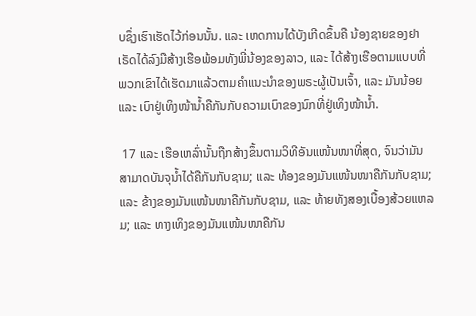ບຊຶ່ງເຮົາເຮັດໄວ້ກ່ອນນັ້ນ. ແລະ ເຫດການໄດ້ບັງເກີດຂຶ້ນຄື ນ້ອງຊາຍຂອງຢາເຣັດໄດ້ລົງມືສ້າງເຮືອພ້ອມທັງພີ່ນ້ອງຂອງລາວ, ແລະ ໄດ້ສ້າງເຮືອຕາມແບບທີ່ພວກເຂົາໄດ້ເຮັດມາແລ້ວຕາມຄຳແນະນຳຂອງພຣະຜູ້ເປັນເຈົ້າ, ແລະ ມັນນ້ອຍ ແລະ ເບົາຢູ່ເທິງໜ້ານ້ຳຄືກັນກັບຄວາມເບົາຂອງນົກທີ່ຢູ່ເທິງໜ້ານ້ຳ.

 17 ແລະ ເຮືອເຫລົ່ານັ້ນຖືກສ້າງຂຶ້ນຕາມວິທີອັນແໜ້ນໜາທີ່ສຸດ, ຈົນວ່າມັນສາມາດບັນຈຸນ້ຳໄດ້ຄືກັນກັບຊາມ; ແລະ ທ້ອງຂອງມັນແໜ້ນໜາຄືກັນກັບຊາມ; ແລະ ຂ້າງຂອງມັນແໜ້ນໜາຄືກັນກັບຊາມ, ແລະ ທ້າຍທັງສອງເບື້ອງສ້ວຍແຫລມ; ແລະ ທາງເທິງຂອງມັນແໜ້ນໜາຄືກັນ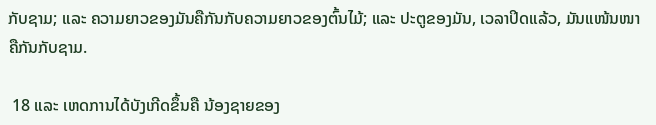ກັບຊາມ; ແລະ ຄວາມຍາວຂອງມັນຄືກັນກັບຄວາມຍາວຂອງຕົ້ນໄມ້; ແລະ ປະຕູຂອງມັນ, ເວລາປິດແລ້ວ, ມັນແໜ້ນໜາຄືກັນກັບຊາມ.

 18 ແລະ ເຫດການໄດ້ບັງເກີດຂຶ້ນຄື ນ້ອງຊາຍຂອງ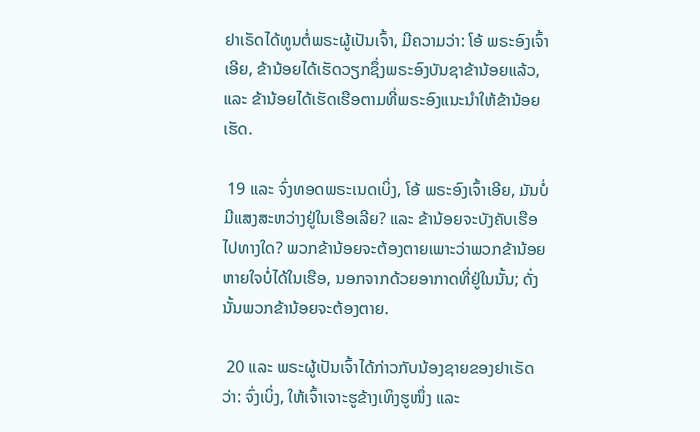ຢາເຣັດໄດ້ທູນຕໍ່ພຣະຜູ້ເປັນເຈົ້າ, ມີຄວາມວ່າ: ໂອ້ ພຣະອົງເຈົ້າເອີຍ, ຂ້ານ້ອຍໄດ້ເຮັດວຽກຊຶ່ງພຣະອົງບັນຊາຂ້ານ້ອຍແລ້ວ, ແລະ ຂ້ານ້ອຍໄດ້ເຮັດເຮືອຕາມທີ່ພຣະອົງແນະນຳໃຫ້ຂ້ານ້ອຍເຮັດ.

 19 ແລະ ຈົ່ງທອດພຣະເນດເບິ່ງ, ໂອ້ ພຣະອົງເຈົ້າເອີຍ, ມັນບໍ່ມີແສງສະຫວ່າງຢູ່ໃນເຮືອເລີຍ? ແລະ ຂ້ານ້ອຍຈະບັງຄັບເຮືອໄປທາງໃດ? ພວກຂ້ານ້ອຍຈະຕ້ອງຕາຍເພາະວ່າພວກຂ້ານ້ອຍຫາຍໃຈບໍ່ໄດ້ໃນເຮືອ, ນອກຈາກດ້ວຍອາກາດທີ່ຢູ່ໃນນັ້ນ; ດັ່ງນັ້ນພວກຂ້ານ້ອຍຈະຕ້ອງຕາຍ.

 20 ແລະ ພຣະຜູ້ເປັນເຈົ້າໄດ້ກ່າວກັບນ້ອງຊາຍຂອງຢາເຣັດວ່າ: ຈົ່ງເບິ່ງ, ໃຫ້ເຈົ້າເຈາະຮູຂ້າງເທິງຮູໜຶ່ງ ແລະ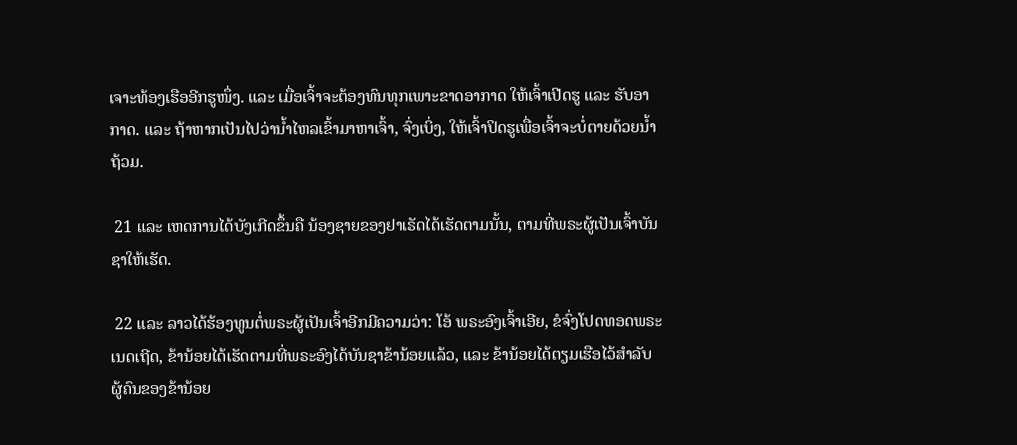ເຈາະທ້ອງເຮືອອີກຮູໜຶ່ງ. ແລະ ເມື່ອເຈົ້າຈະຕ້ອງທົນທຸກເພາະຂາດອາກາດ ໃຫ້ເຈົ້າເປີດຮູ ແລະ ຮັບອາກາດ. ແລະ ຖ້າຫາກເປັນໄປວ່ານ້ຳໄຫລເຂົ້າມາຫາເຈົ້າ, ຈົ່ງເບິ່ງ, ໃຫ້ເຈົ້າປິດຮູເພື່ອເຈົ້າຈະບໍ່ຕາຍດ້ວຍນ້ຳຖ້ວມ.

 21 ແລະ ເຫດການໄດ້ບັງເກີດຂຶ້ນຄື ນ້ອງຊາຍຂອງຢາເຣັດໄດ້ເຮັດຕາມນັ້ນ, ຕາມທີ່ພຣະຜູ້ເປັນເຈົ້າບັນຊາໃຫ້ເຮັດ.

 22 ແລະ ລາວໄດ້ຮ້ອງທູນຕໍ່ພຣະຜູ້ເປັນເຈົ້າອີກມີຄວາມວ່າ: ໂອ້ ພຣະອົງເຈົ້າເອີຍ, ຂໍຈົ່ງໂປດທອດພຣະເນດເຖີດ, ຂ້ານ້ອຍໄດ້ເຮັດຕາມທີ່ພຣະອົງໄດ້ບັນຊາຂ້ານ້ອຍແລ້ວ, ແລະ ຂ້ານ້ອຍໄດ້ຕຽມເຮືອໄວ້ສຳລັບຜູ້ຄົນຂອງຂ້ານ້ອຍ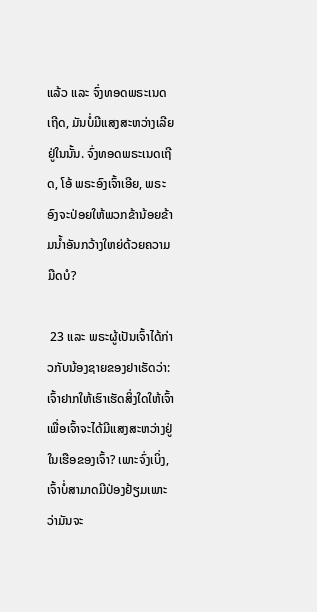ແລ້ວ ແລະ ຈົ່ງທອດພຣະເນດເຖີດ, ມັນບໍ່ມີແສງສະຫວ່າງເລີຍຢູ່ໃນນັ້ນ. ຈົ່ງທອດພຣະເນດເຖີດ, ໂອ້ ພຣະອົງເຈົ້າເອີຍ, ພຣະອົງຈະປ່ອຍໃຫ້ພວກຂ້ານ້ອຍຂ້າມນ້ຳອັນກວ້າງໃຫຍ່ດ້ວຍຄວາມມືດບໍ?

 23 ແລະ ພຣະຜູ້ເປັນເຈົ້າໄດ້ກ່າວກັບນ້ອງຊາຍຂອງຢາເຣັດວ່າ: ເຈົ້າຢາກໃຫ້ເຮົາເຮັດສິ່ງໃດໃຫ້ເຈົ້າ ເພື່ອເຈົ້າຈະໄດ້ມີແສງສະຫວ່າງຢູ່ໃນເຮືອຂອງເຈົ້າ? ເພາະຈົ່ງເບິ່ງ, ເຈົ້າບໍ່ສາມາດມີປ່ອງຢ້ຽມເພາະວ່າມັນຈະ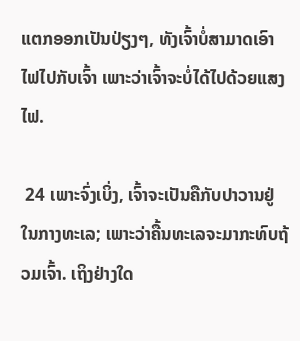ແຕກອອກເປັນປ່ຽງໆ, ທັງເຈົ້າບໍ່ສາມາດເອົາໄຟໄປກັບເຈົ້າ ເພາະວ່າເຈົ້າຈະບໍ່ໄດ້ໄປດ້ວຍແສງໄຟ.

 24 ເພາະຈົ່ງເບິ່ງ, ເຈົ້າຈະເປັນຄືກັບປາວານຢູ່ໃນກາງທະເລ; ເພາະວ່າຄື້ນທະເລຈະມາກະທົບຖ້ວມເຈົ້າ. ເຖິງຢ່າງໃດ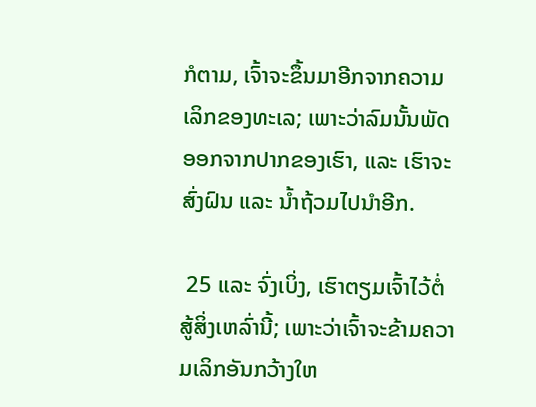ກໍຕາມ, ເຈົ້າຈະຂຶ້ນມາອີກຈາກຄວາມເລິກຂອງທະເລ; ເພາະວ່າລົມນັ້ນພັດອອກຈາກປາກຂອງເຮົາ, ແລະ ເຮົາຈະສົ່ງຝົນ ແລະ ນ້ຳຖ້ວມໄປນຳອີກ.

 25 ແລະ ຈົ່ງເບິ່ງ, ເຮົາຕຽມເຈົ້າໄວ້ຕໍ່ສູ້ສິ່ງເຫລົ່ານີ້; ເພາະວ່າເຈົ້າຈະຂ້າມຄວາມເລິກອັນກວ້າງໃຫ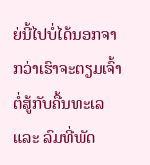ຍ່ນີ້ໄປບໍ່ໄດ້ນອກຈາກວ່າເຮົາຈະຕຽມເຈົ້າຕໍ່ສູ້ກັບຄື້ນທະເລ ແລະ ລົມທີ່ພັດ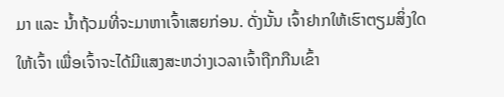ມາ ແລະ ນ້ຳຖ້ວມທີ່ຈະມາຫາເຈົ້າເສຍກ່ອນ. ດັ່ງນັ້ນ ເຈົ້າຢາກໃຫ້ເຮົາຕຽມສິ່ງໃດໃຫ້ເຈົ້າ ເພື່ອເຈົ້າຈະໄດ້ມີແສງສະຫວ່າງເວລາເຈົ້າຖືກກືນເຂົ້າ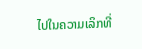ໄປໃນຄວາມເລິກທີ່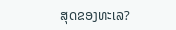ສຸດຂອງທະເລ?